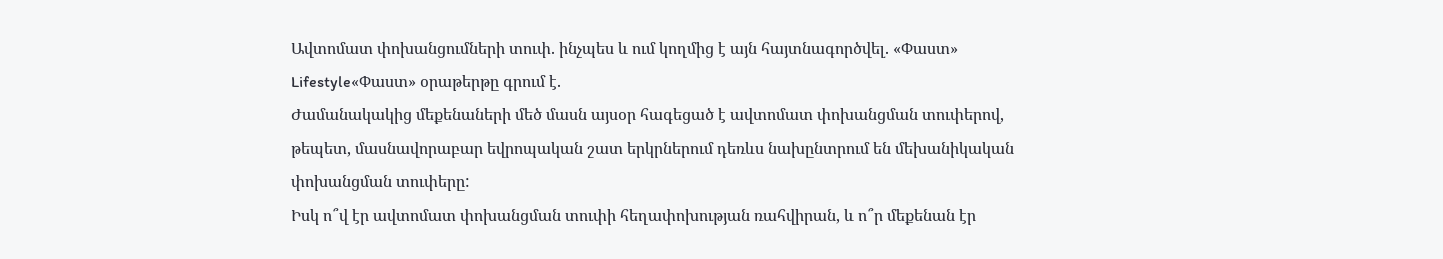Ավտոմատ փոխանցումների տուփ. ինչպես և ում կողմից է այն հայտնագործվել. «Փաստ»
Lifestyle«Փաստ» օրաթերթը գրում է.
Ժամանակակից մեքենաների մեծ մասն այսօր հագեցած է ավտոմատ փոխանցման տուփերով, թեպետ, մասնավորաբար եվրոպական շատ երկրներում դեռևս նախընտրում են մեխանիկական փոխանցման տուփերը:
Իսկ ո՞վ էր ավտոմատ փոխանցման տուփի հեղափոխության ռահվիրան, և ո՞ր մեքենան էր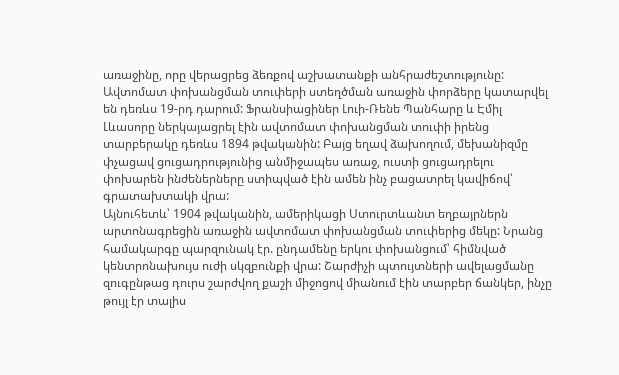առաջինը, որը վերացրեց ձեռքով աշխատանքի անհրաժեշտությունը:
Ավտոմատ փոխանցման տուփերի ստեղծման առաջին փորձերը կատարվել են դեռևս 19-րդ դարում: Ֆրանսիացիներ Լուի-Ռենե Պանհարը և Էմիլ Լևասորը ներկայացրել էին ավտոմատ փոխանցման տուփի իրենց տարբերակը դեռևս 1894 թվականին: Բայց եղավ ձախողում, մեխանիզմը փչացավ ցուցադրությունից անմիջապես առաջ, ուստի ցուցադրելու փոխարեն ինժեներները ստիպված էին ամեն ինչ բացատրել կավիճով՝ գրատախտակի վրա:
Այնուհետև՝ 1904 թվականին, ամերիկացի Ստուրտևանտ եղբայրներն արտոնագրեցին առաջին ավտոմատ փոխանցման տուփերից մեկը: Նրանց համակարգը պարզունակ էր. ընդամենը երկու փոխանցում՝ հիմնված կենտրոնախույս ուժի սկզբունքի վրա: Շարժիչի պտույտների ավելացմանը զուգընթաց դուրս շարժվող քաշի միջոցով միանում էին տարբեր ճանկեր, ինչը թույլ էր տալիս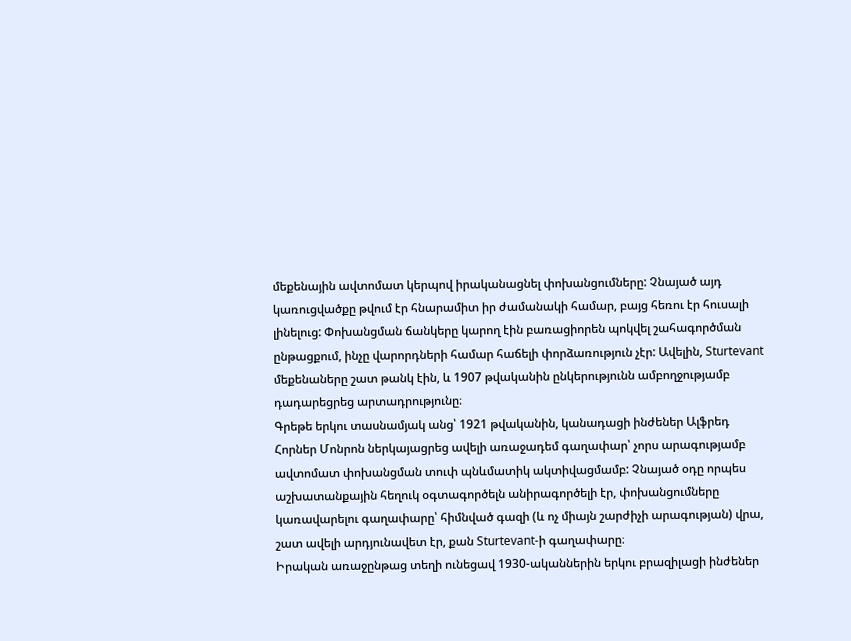մեքենային ավտոմատ կերպով իրականացնել փոխանցումները: Չնայած այդ կառուցվածքը թվում էր հնարամիտ իր ժամանակի համար, բայց հեռու էր հուսալի լինելուց: Փոխանցման ճանկերը կարող էին բառացիորեն պոկվել շահագործման ընթացքում, ինչը վարորդների համար հաճելի փորձառություն չէր: Ավելին, Sturtevant մեքենաները շատ թանկ էին, և 1907 թվականին ընկերությունն ամբողջությամբ դադարեցրեց արտադրությունը։
Գրեթե երկու տասնամյակ անց՝ 1921 թվականին, կանադացի ինժեներ Ալֆրեդ Հորներ Մոնրոն ներկայացրեց ավելի առաջադեմ գաղափար՝ չորս արագությամբ ավտոմատ փոխանցման տուփ պնևմատիկ ակտիվացմամբ: Չնայած օդը որպես աշխատանքային հեղուկ օգտագործելն անիրագործելի էր, փոխանցումները կառավարելու գաղափարը՝ հիմնված գազի (և ոչ միայն շարժիչի արագության) վրա, շատ ավելի արդյունավետ էր, քան Sturtevant-ի գաղափարը։
Իրական առաջընթաց տեղի ունեցավ 1930-ականներին երկու բրազիլացի ինժեներ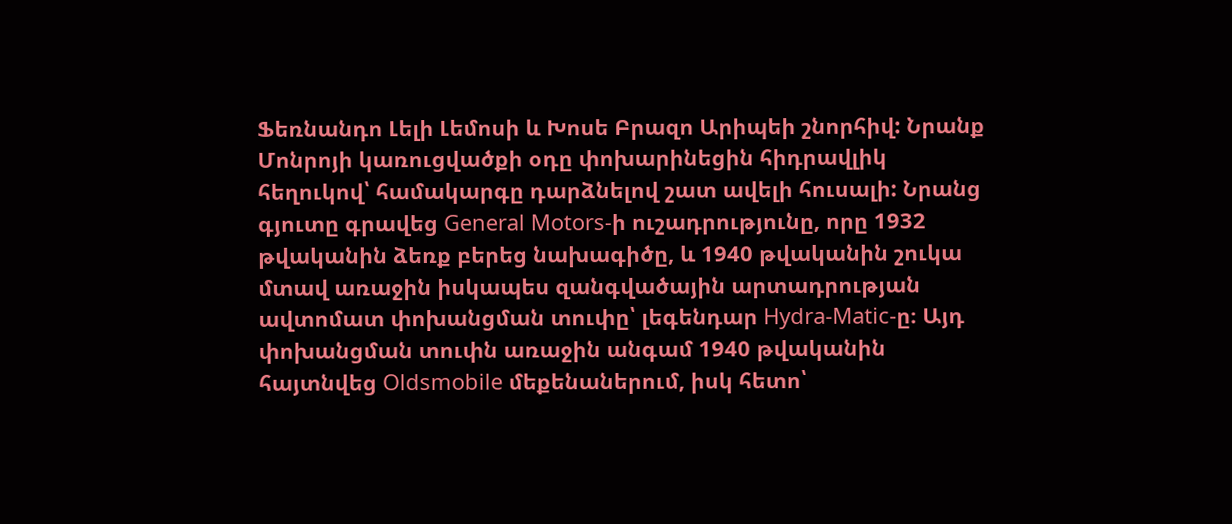Ֆեռնանդո Լելի Լեմոսի և Խոսե Բրազո Արիպեի շնորհիվ: Նրանք Մոնրոյի կառուցվածքի օդը փոխարինեցին հիդրավլիկ հեղուկով՝ համակարգը դարձնելով շատ ավելի հուսալի: Նրանց գյուտը գրավեց General Motors-ի ուշադրությունը, որը 1932 թվականին ձեռք բերեց նախագիծը, և 1940 թվականին շուկա մտավ առաջին իսկապես զանգվածային արտադրության ավտոմատ փոխանցման տուփը՝ լեգենդար Hydra-Matic-ը։ Այդ փոխանցման տուփն առաջին անգամ 1940 թվականին հայտնվեց Oldsmobile մեքենաներում, իսկ հետո՝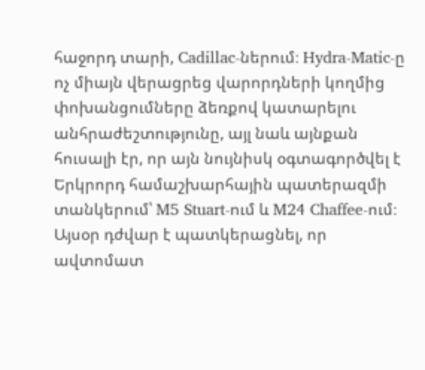հաջորդ տարի, Cadillac-ներում։ Hydra-Matic-ը ոչ միայն վերացրեց վարորդների կողմից փոխանցումները ձեռքով կատարելու անհրաժեշտությունը, այլ նաև այնքան հուսալի էր, որ այն նույնիսկ օգտագործվել է Երկրորդ համաշխարհային պատերազմի տանկերում՝ M5 Stuart-ում և M24 Chaffee-ում։
Այսօր դժվար է պատկերացնել, որ ավտոմատ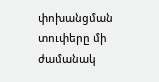փոխանցման տուփերը մի ժամանակ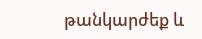թանկարժեք և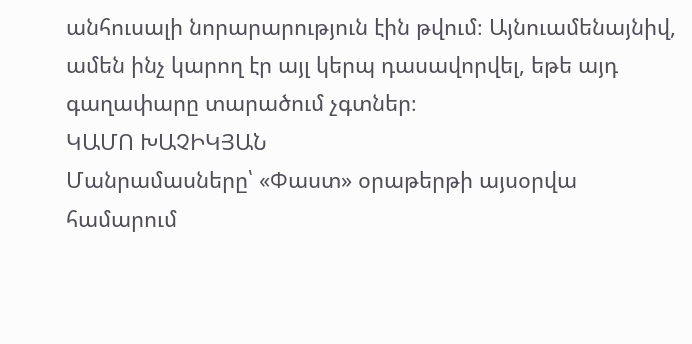անհուսալի նորարարություն էին թվում։ Այնուամենայնիվ, ամեն ինչ կարող էր այլ կերպ դասավորվել, եթե այդ գաղափարը տարածում չգտներ։
ԿԱՄՈ ԽԱՉԻԿՅԱՆ
Մանրամասները՝ «Փաստ» օրաթերթի այսօրվա համարում